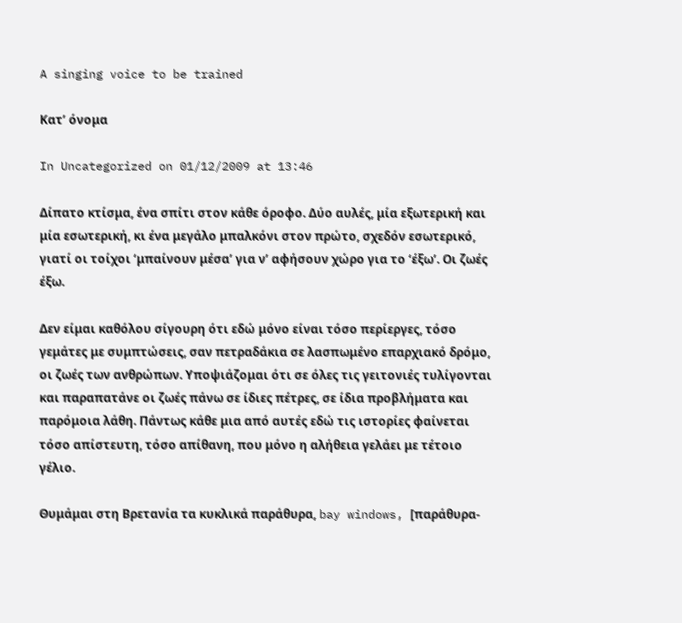A singing voice to be trained

Κατ’ όνομα

In Uncategorized on 01/12/2009 at 13:46

Δίπατo κτίσμα, ένα σπίτι στον κάθε όροφο. Δύο αυλές, μία εξωτερική και μία εσωτερική, κι ένα μεγάλο μπαλκόνι στον πρώτο, σχεδόν εσωτερικό, γιατί οι τοίχοι ‘μπαίνουν μέσα’ για ν’ αφήσουν χώρο για το ‘έξω’. Οι ζωές έξω.

Δεν είμαι καθόλου σίγουρη ότι εδώ μόνο είναι τόσο περίεργες, τόσο γεμάτες με συμπτώσεις, σαν πετραδάκια σε λασπωμένο επαρχιακό δρόμο, οι ζωές των ανθρώπων. Υποψιάζομαι ότι σε όλες τις γειτονιές τυλίγονται και παραπατάνε οι ζωές πάνω σε ίδιες πέτρες, σε ίδια προβλήματα και παρόμοια λάθη. Πάντως κάθε μια από αυτές εδώ τις ιστορίες φαίνεται τόσο απίστευτη, τόσο απίθανη, που μόνο η αλήθεια γελάει με τέτοιο γέλιο.

Θυμάμαι στη Βρετανία τα κυκλικά παράθυρα, bay windows, [παράθυρα-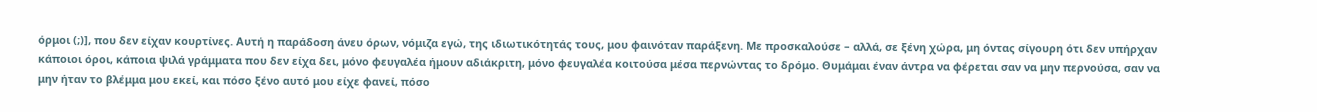όρμοι (;)], που δεν είχαν κουρτίνες. Αυτή η παράδοση άνευ όρων, νόμιζα εγώ, της ιδιωτικότητάς τους, μου φαινόταν παράξενη. Με προσκαλούσε – αλλά, σε ξένη χώρα, μη όντας σίγουρη ότι δεν υπήρχαν κάποιοι όροι, κάποια ψιλά γράμματα που δεν είχα δει, μόνο φευγαλέα ήμουν αδιάκριτη, μόνο φευγαλέα κοιτούσα μέσα περνώντας το δρόμο. Θυμάμαι έναν άντρα να φέρεται σαν να μην περνούσα, σαν να μην ήταν το βλέμμα μου εκεί, και πόσο ξένο αυτό μου είχε φανεί, πόσο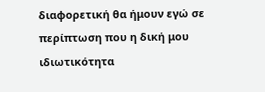διαφορετική θα ήμουν εγώ σε περίπτωση που η δική μου ιδιωτικότητα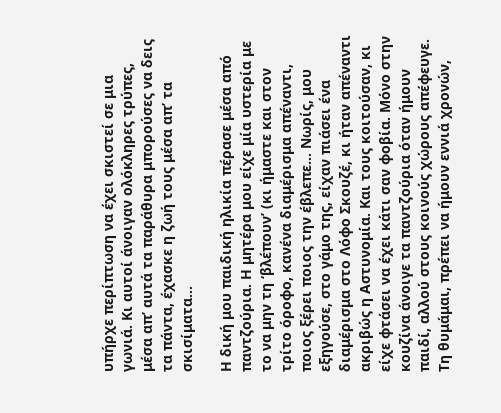υπήρχε περίπτωση να έχει σκιστεί σε μια γωνιά. Κι αυτοί άνοιγαν ολόκληρες τρύπες, μέσα απ’ αυτά τα παράθυρα μπορούσες να δεις τα πάντα, έχασκε η ζωή τους μέσα απ’ τα σκισίματα…

Η δική μου παιδική ηλικία πέρασε μέσα από παντζούρια. Η μητέρα μου είχε μία υστερία με το να μην τη ‘βλέπουν’ (κι ήμαστε και στον τρίτο όροφο, κανένα διαμέρισμα απέναντι, ποιος ξέρει ποιος την έβλεπε… Νωρίς, μου εξηγούσε, στο γάμο της, είχαν πιάσει ένα διαμέρισμα στο Λόφο Σκουζέ, κι ήταν απέναντι ακριβώς η Αστυνομία. Και τους κοιτούσαν, κι είχε φτάσει να έχει κάτι σαν φοβία. Μόνο στην κουζίνα άνοιγε τα παντζούρια όταν ήμουν παιδί, αλλού στους κοινούς χώρους απέφευγε. Τη θυμάμαι, πρέπει να ήμουν εννιά χρονών,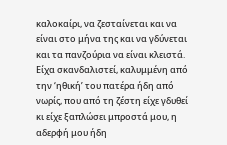καλοκαίρι, να ζεσταίνεται και να είναι στο μήνα της και να γδύνεται και τα πανζούρια να είναι κλειστά. Είχα σκανδαλιστεί, καλυμμένη από την ‘ηθική’ του πατέρα ήδη από νωρίς, που από τη ζέστη είχε γδυθεί κι είχε ξαπλώσει μπροστά μου, η αδερφή μου ήδη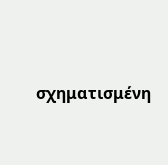σχηματισμένη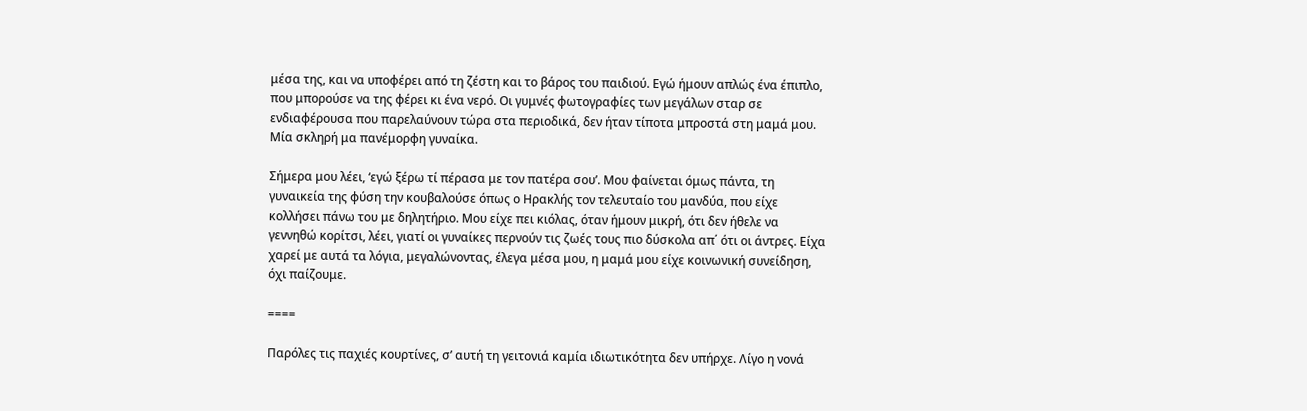μέσα της, και να υποφέρει από τη ζέστη και το βάρος του παιδιού. Εγώ ήμουν απλώς ένα έπιπλο, που μπορούσε να της φέρει κι ένα νερό. Οι γυμνές φωτογραφίες των μεγάλων σταρ σε ενδιαφέρουσα που παρελαύνουν τώρα στα περιοδικά, δεν ήταν τίποτα μπροστά στη μαμά μου. Μία σκληρή μα πανέμορφη γυναίκα.

Σήμερα μου λέει, ‘εγώ ξέρω τί πέρασα με τον πατέρα σου’. Μου φαίνεται όμως πάντα, τη γυναικεία της φύση την κουβαλούσε όπως ο Ηρακλής τον τελευταίο του μανδύα, που είχε κολλήσει πάνω του με δηλητήριο. Μου είχε πει κιόλας, όταν ήμουν μικρή, ότι δεν ήθελε να γεννηθώ κορίτσι, λέει, γιατί οι γυναίκες περνούν τις ζωές τους πιο δύσκολα απ΄ ότι οι άντρες. Είχα χαρεί με αυτά τα λόγια, μεγαλώνοντας, έλεγα μέσα μου, η μαμά μου είχε κοινωνική συνείδηση, όχι παίζουμε.

====

Παρόλες τις παχιές κουρτίνες, σ’ αυτή τη γειτονιά καμία ιδιωτικότητα δεν υπήρχε. Λίγο η νονά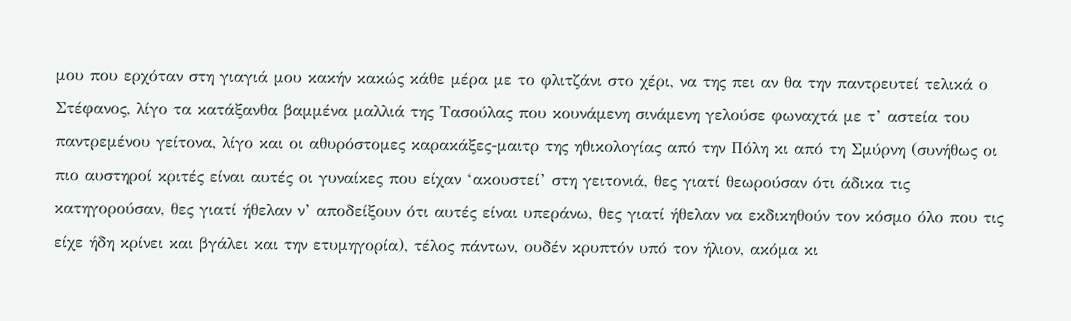μου που ερχόταν στη γιαγιά μου κακήν κακώς κάθε μέρα με το φλιτζάνι στο χέρι, να της πει αν θα την παντρευτεί τελικά ο Στέφανος, λίγο τα κατάξανθα βαμμένα μαλλιά της Τασούλας που κουνάμενη σινάμενη γελούσε φωναχτά με τ’ αστεία του παντρεμένου γείτονα, λίγο και οι αθυρόστομες καρακάξες-μαιτρ της ηθικολογίας από την Πόλη κι από τη Σμύρνη (συνήθως οι πιο αυστηροί κριτές είναι αυτές οι γυναίκες που είχαν ‘ακουστεί’ στη γειτονιά, θες γιατί θεωρούσαν ότι άδικα τις κατηγορούσαν, θες γιατί ήθελαν ν’ αποδείξουν ότι αυτές είναι υπεράνω, θες γιατί ήθελαν να εκδικηθούν τον κόσμο όλο που τις είχε ήδη κρίνει και βγάλει και την ετυμηγορία), τέλος πάντων, ουδέν κρυπτόν υπό τον ήλιον, ακόμα κι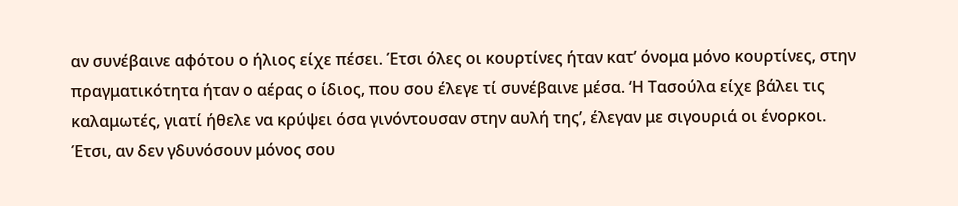αν συνέβαινε αφότου ο ήλιος είχε πέσει. Έτσι όλες οι κουρτίνες ήταν κατ’ όνομα μόνο κουρτίνες, στην πραγματικότητα ήταν ο αέρας ο ίδιος, που σου έλεγε τί συνέβαινε μέσα. ‘Η Τασούλα είχε βάλει τις καλαμωτές, γιατί ήθελε να κρύψει όσα γινόντουσαν στην αυλή της’, έλεγαν με σιγουριά οι ένορκοι. Έτσι, αν δεν γδυνόσουν μόνος σου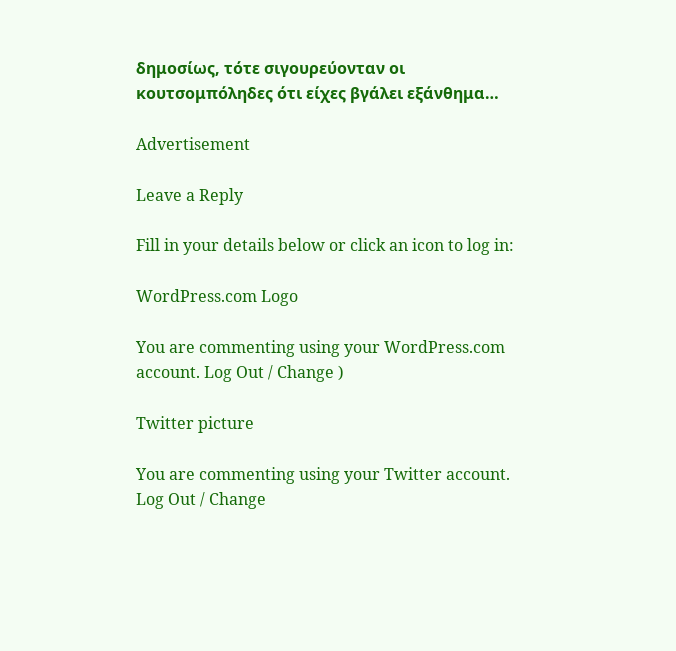δημοσίως, τότε σιγουρεύονταν οι κουτσομπόληδες ότι είχες βγάλει εξάνθημα…

Advertisement

Leave a Reply

Fill in your details below or click an icon to log in:

WordPress.com Logo

You are commenting using your WordPress.com account. Log Out / Change )

Twitter picture

You are commenting using your Twitter account. Log Out / Change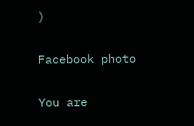)

Facebook photo

You are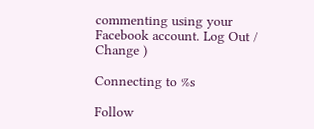commenting using your Facebook account. Log Out / Change )

Connecting to %s

Follow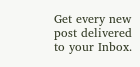Get every new post delivered to your Inbox.